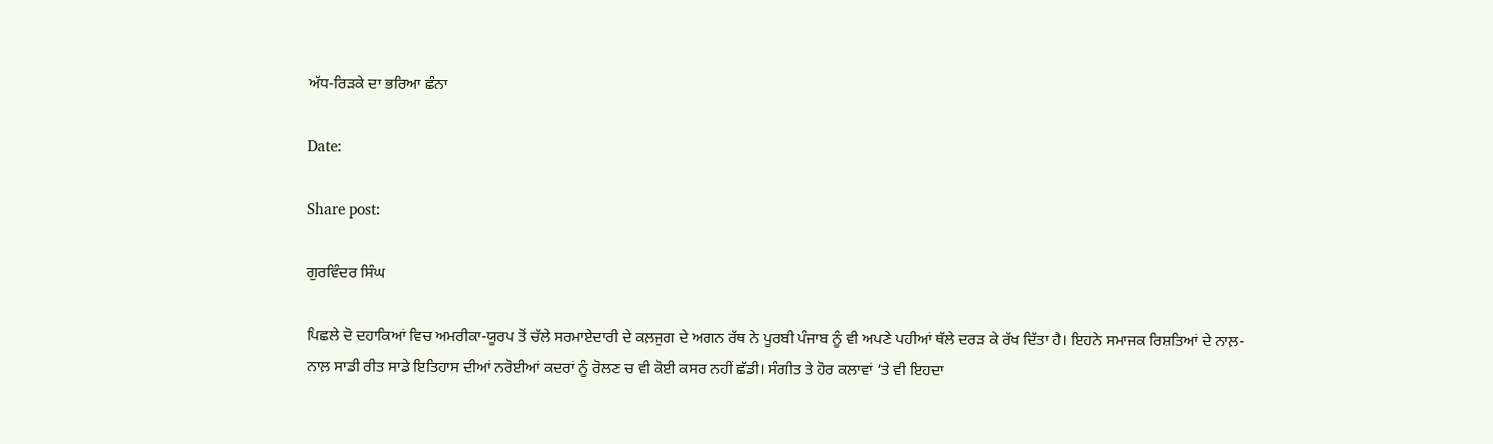ਅੱਧ-ਰਿੜਕੇ ਦਾ ਭਰਿਆ ਛੰਨਾ

Date:

Share post:

ਗੁਰਵਿੰਦਰ ਸਿੰਘ

ਪਿਛਲੇ ਦੋ ਦਹਾਕਿਆਂ ਵਿਚ ਅਮਰੀਕਾ-ਯੂਰਪ ਤੋਂ ਚੱਲੇ ਸਰਮਾਏਦਾਰੀ ਦੇ ਕਲ਼ਜੁਗ ਦੇ ਅਗਨ ਰੱਥ ਨੇ ਪੂਰਬੀ ਪੰਜਾਬ ਨੂੰ ਵੀ ਅਪਣੇ ਪਹੀਆਂ ਥੱਲੇ ਦਰੜ ਕੇ ਰੱਖ ਦਿੱਤਾ ਹੈ। ਇਹਨੇ ਸਮਾਜਕ ਰਿਸ਼ਤਿਆਂ ਦੇ ਨਾਲ਼-ਨਾਲ਼ ਸਾਡੀ ਰੀਤ ਸਾਡੇ ਇਤਿਹਾਸ ਦੀਆਂ ਨਰੋਈਆਂ ਕਦਰਾਂ ਨੂੰ ਰੋਲਣ ਚ ਵੀ ਕੋਈ ਕਸਰ ਨਹੀਂ ਛੱਡੀ। ਸੰਗੀਤ ਤੇ ਹੋਰ ਕਲਾਵਾਂ ‘ਤੇ ਵੀ ਇਹਦਾ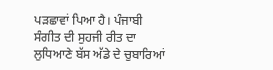ਪੜਛਾਵਾਂ ਪਿਆ ਹੈ। ਪੰਜਾਬੀ ਸੰਗੀਤ ਦੀ ਸੁਹਜੀ ਰੀਤ ਦਾ ਲੁਧਿਆਣੇ ਬੱਸ ਅੱਡੇ ਦੇ ਚੁਬਾਰਿਆਂ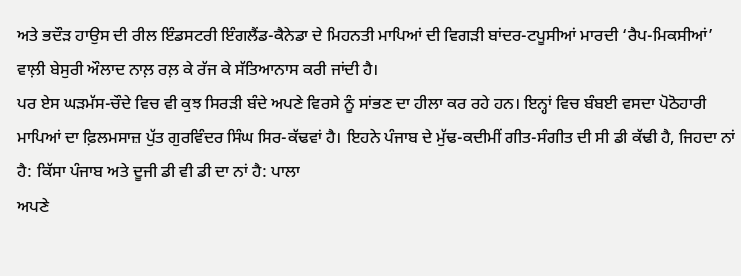ਅਤੇ ਭਦੌੜ ਹਾਉਸ ਦੀ ਰੀਲ ਇੰਡਸਟਰੀ ਇੰਗਲੈਂਡ-ਕੈਨੇਡਾ ਦੇ ਮਿਹਨਤੀ ਮਾਪਿਆਂ ਦੀ ਵਿਗੜੀ ਬਾਂਦਰ-ਟਪੂਸੀਆਂ ਮਾਰਦੀ ‘ਰੈਪ-ਮਿਕਸੀਆਂ’ ਵਾਲ਼ੀ ਬੇਸੁਰੀ ਔਲਾਦ ਨਾਲ਼ ਰਲ਼ ਕੇ ਰੱਜ ਕੇ ਸੱਤਿਆਨਾਸ ਕਰੀ ਜਾਂਦੀ ਹੈ।
ਪਰ ਏਸ ਘੜਮੱਸ-ਚੌਦੇ ਵਿਚ ਵੀ ਕੁਝ ਸਿਰੜੀ ਬੰਦੇ ਅਪਣੇ ਵਿਰਸੇ ਨੂੰ ਸਾਂਭਣ ਦਾ ਹੀਲਾ ਕਰ ਰਹੇ ਹਨ। ਇਨ੍ਹਾਂ ਵਿਚ ਬੰਬਈ ਵਸਦਾ ਪੋਠੋਹਾਰੀ ਮਾਪਿਆਂ ਦਾ ਫ਼ਿਲਮਸਾਜ਼ ਪੁੱਤ ਗੁਰਵਿੰਦਰ ਸਿੰਘ ਸਿਰ-ਕੱਢਵਾਂ ਹੈ। ਇਹਨੇ ਪੰਜਾਬ ਦੇ ਮੁੱਢ-ਕਦੀਮੀਂ ਗੀਤ-ਸੰਗੀਤ ਦੀ ਸੀ ਡੀ ਕੱਢੀ ਹੈ, ਜਿਹਦਾ ਨਾਂ ਹੈ: ਕਿੱਸਾ ਪੰਜਾਬ ਅਤੇ ਦੂਜੀ ਡੀ ਵੀ ਡੀ ਦਾ ਨਾਂ ਹੈ: ਪਾਲਾ
ਅਪਣੇ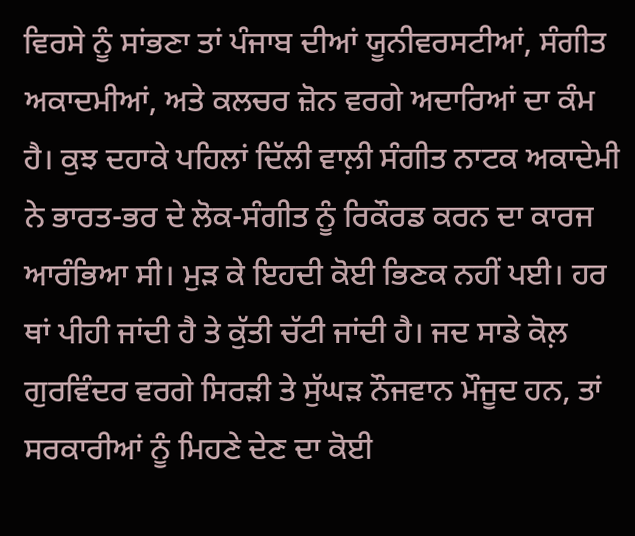ਵਿਰਸੇ ਨੂੰ ਸਾਂਭਣਾ ਤਾਂ ਪੰਜਾਬ ਦੀਆਂ ਯੂਨੀਵਰਸਟੀਆਂ, ਸੰਗੀਤ ਅਕਾਦਮੀਆਂ, ਅਤੇ ਕਲਚਰ ਜ਼ੋਨ ਵਰਗੇ ਅਦਾਰਿਆਂ ਦਾ ਕੰਮ ਹੈ। ਕੁਝ ਦਹਾਕੇ ਪਹਿਲਾਂ ਦਿੱਲੀ ਵਾਲ਼ੀ ਸੰਗੀਤ ਨਾਟਕ ਅਕਾਦੇਮੀ ਨੇ ਭਾਰਤ-ਭਰ ਦੇ ਲੋਕ-ਸੰਗੀਤ ਨੂੰ ਰਿਕੌਰਡ ਕਰਨ ਦਾ ਕਾਰਜ ਆਰੰਭਿਆ ਸੀ। ਮੁੜ ਕੇ ਇਹਦੀ ਕੋਈ ਭਿਣਕ ਨਹੀਂ ਪਈ। ਹਰ ਥਾਂ ਪੀਹੀ ਜਾਂਦੀ ਹੈ ਤੇ ਕੁੱਤੀ ਚੱਟੀ ਜਾਂਦੀ ਹੈ। ਜਦ ਸਾਡੇ ਕੋਲ਼ ਗੁਰਵਿੰਦਰ ਵਰਗੇ ਸਿਰੜੀ ਤੇ ਸੁੱਘੜ ਨੌਜਵਾਨ ਮੌਜੂਦ ਹਨ, ਤਾਂ ਸਰਕਾਰੀਆਂ ਨੂੰ ਮਿਹਣੇ ਦੇਣ ਦਾ ਕੋਈ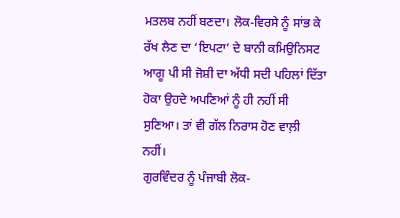ਮਤਲਬ ਨਹੀਂ ਬਣਦਾ। ਲੋਕ-ਵਿਰਸੇ ਨੂੰ ਸਾਂਭ ਕੇ ਰੱਖ ਲੈਣ ਦਾ ‘ਇਪਟਾ’ ਦੇ ਬਾਨੀ ਕਮਿਉਨਿਸਟ ਆਗੂ ਪੀ ਸੀ ਜੋਸ਼ੀ ਦਾ ਅੱਧੀ ਸਦੀ ਪਹਿਲਾਂ ਦਿੱਤਾ ਹੋਕਾ ਉਹਦੇ ਅਪਣਿਆਂ ਨੂੰ ਹੀ ਨਹੀਂ ਸੀ ਸੁਣਿਆ। ਤਾਂ ਵੀ ਗੱਲ ਨਿਰਾਸ ਹੋਣ ਵਾਲ਼ੀ ਨਹੀਂ।
ਗੁਰਵਿੰਦਰ ਨੂੰ ਪੰਜਾਬੀ ਲੋਕ-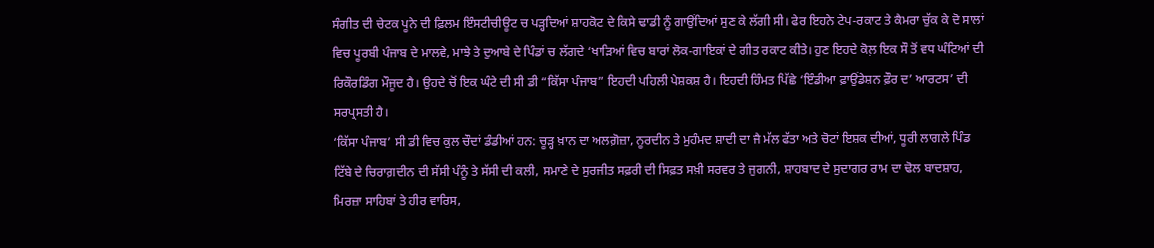ਸੰਗੀਤ ਦੀ ਚੇਟਕ ਪੂਨੇ ਦੀ ਫ਼ਿਲਮ ਇੰਸਟੀਚੀਊਟ ਚ ਪੜ੍ਹਦਿਆਂ ਸ਼ਾਹਕੋਟ ਦੇ ਕਿਸੇ ਢਾਡੀ ਨੂੰ ਗਾਉਂਦਿਆਂ ਸੁਣ ਕੇ ਲੱਗੀ ਸੀ। ਫੇਰ ਇਹਨੇ ਟੇਪ-ਰਕਾਟ ਤੇ ਕੈਮਰਾ ਚੁੱਕ ਕੇ ਦੋ ਸਾਲਾਂ ਵਿਚ ਪੂਰਬੀ ਪੰਜਾਬ ਦੇ ਮਾਲਵੇ, ਮਾਝੇ ਤੇ ਦੁਆਬੇ ਦੇ ਪਿੰਡਾਂ ਚ ਲੱਗਦੇ ‘ਖਾੜਿਆਂ ਵਿਚ ਬਾਰਾਂ ਲੋਕ-ਗਾਇਕਾਂ ਦੇ ਗੀਤ ਰਕਾਟ ਕੀਤੇ। ਹੁਣ ਇਹਦੇ ਕੋਲ਼ ਇਕ ਸੌ ਤੋਂ ਵਧ ਘੰਟਿਆਂ ਦੀ ਰਿਕੌਰਡਿੰਗ ਮੌਜੂਦ ਹੈ। ਉਹਦੇ ਚੋਂ ਇਕ ਘੰਟੇ ਦੀ ਸੀ ਡੀ “ਕਿੱਸਾ ਪੰਜਾਬ” ਇਹਦੀ ਪਹਿਲੀ ਪੇਸ਼ਕਸ਼ ਹੈ। ਇਹਦੀ ਹਿੰਮਤ ਪਿੱਛੇ ‘ਇੰਡੀਆ ਫ਼ਾਉਂਡੇਸ਼ਨ ਫ਼ੌਰ ਦ’ ਆਰਟਸ’ ਦੀ ਸਰਪ੍ਰਸਤੀ ਹੈ।
‘ਕਿੱਸਾ ਪੰਜਾਬ’ ਸੀ ਡੀ ਵਿਚ ਕੁਲ ਚੌਦਾਂ ਡੰਡੀਆਂ ਹਨ: ਚੂੜ੍ਹ ਖ਼ਾਨ ਦਾ ਅਲਗ਼ੋਜ਼ਾ, ਨੂਰਦੀਨ ਤੇ ਮੁਹੰਮਦ ਸ਼ਾਦੀ ਦਾ ਜੈ ਮੱਲ ਫੱਤਾ ਅਤੇ ਚੋਟਾਂ ਇਸ਼ਕ ਦੀਆਂ, ਧੂਰੀ ਲਾਗਲੇ ਪਿੰਡ ਟਿੱਬੇ ਦੇ ਚਿਰਾਗ਼ਦੀਨ ਦੀ ਸੱਸੀ ਪੰਨੂੰ ਤੇ ਸੱਸੀ ਦੀ ਕਲੀ, ਸਮਾਣੇ ਦੇ ਸੁਰਜੀਤ ਸਫ਼ਰੀ ਦੀ ਸਿਫ਼ਤ ਸਖ਼ੀ ਸਰਵਰ ਤੇ ਜੁਗਨੀ, ਸ਼ਾਹਬਾਦ ਦੇ ਸੁਦਾਗਰ ਰਾਮ ਦਾ ਢੋਲ ਬਾਦਸ਼ਾਹ, ਮਿਰਜ਼ਾ ਸਾਹਿਬਾਂ ਤੇ ਹੀਰ ਵਾਰਿਸ,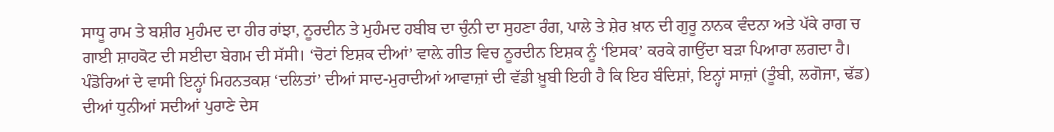ਸਾਧੂ ਰਾਮ ਤੇ ਬਸ਼ੀਰ ਮੁਹੰਮਦ ਦਾ ਹੀਰ ਰਾਂਝਾ, ਨੂਰਦੀਨ ਤੇ ਮੁਹੰਮਦ ਹਬੀਬ ਦਾ ਚੁੰਨੀ ਦਾ ਸੁਹਣਾ ਰੰਗ, ਪਾਲੇ ਤੇ ਸ਼ੇਰ ਖ਼ਾਨ ਦੀ ਗੁਰੂ ਨਾਨਕ ਵੰਦਨਾ ਅਤੇ ਪੱਕੇ ਰਾਗ ਚ ਗਾਈ ਸ਼ਾਹਕੋਟ ਦੀ ਸਈਦਾ ਬੇਗਮ ਦੀ ਸੱਸੀ। ‘ਚੋਟਾਂ ਇਸ਼ਕ ਦੀਆਂ’ ਵਾਲ਼ੇ ਗੀਤ ਵਿਚ ਨੂਰਦੀਨ ਇਸ਼ਕ ਨੂੰ ‘ਇਸਕ’ ਕਰਕੇ ਗਾਉਂਦਾ ਬੜਾ ਪਿਆਰਾ ਲਗਦਾ ਹੈ।
ਪੰਡੋਰਿਆਂ ਦੇ ਵਾਸੀ ਇਨ੍ਹਾਂ ਮਿਹਨਤਕਸ਼ ‘ਦਲਿਤਾਂ’ ਦੀਆਂ ਸਾਦ-ਮੁਰਾਦੀਆਂ ਆਵਾਜ਼ਾਂ ਦੀ ਵੱਡੀ ਖ਼ੂਬੀ ਇਹੀ ਹੈ ਕਿ ਇਹ ਬੰਦਿਸ਼ਾਂ, ਇਨ੍ਹਾਂ ਸਾਜ਼ਾਂ (ਤੂੰਬੀ, ਲਗੋਜਾ, ਢੱਡ) ਦੀਆਂ ਧੁਨੀਆਂ ਸਦੀਆਂ ਪੁਰਾਣੇ ਦੇਸ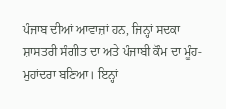ਪੰਜਾਬ ਦੀਆਂ ਆਵਾਜ਼ਾਂ ਹਨ, ਜਿਨ੍ਹਾਂ ਸਦਕਾ ਸ਼ਾਸਤਰੀ ਸੰਗੀਤ ਦਾ ਅਤੇ ਪੰਜਾਬੀ ਕੌਮ ਦਾ ਮੂੰਹ-ਮੁਹਾਂਦਰਾ ਬਣਿਆ। ਇਨ੍ਹਾਂ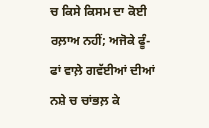ਚ ਕਿਸੇ ਕਿਸਮ ਦਾ ਕੋਈ ਰਲ਼ਾਅ ਨਹੀਂ; ਅਜੋਕੇ ਫੂੰ-ਫਾਂ ਵਾਲ਼ੇ ਗਵੱਈਆਂ ਦੀਆਂ ਨਸ਼ੇ ਚ ਚਾਂਭਲ਼ ਕੇ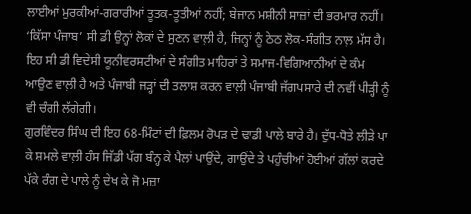ਲਾਈਆਂ ਮੁਰਕੀਆਂ-ਗਰਾਰੀਆਂ ਤੂਤਕ-ਤੂਤੀਆਂ ਨਹੀਂ; ਬੇਜਾਨ ਮਸ਼ੀਨੀ ਸਾਜ਼ਾਂ ਦੀ ਭਰਮਾਰ ਨਹੀਂ।
‘ਕਿੱਸਾ ਪੰਜਾਬ’ ਸੀ ਡੀ ਉਨ੍ਹਾਂ ਲੋਕਾਂ ਦੇ ਸੁਣਨ ਵਾਲ਼ੀ ਹੈ, ਜਿਨ੍ਹਾਂ ਨੂੰ ਠੇਠ ਲੋਕ-ਸੰਗੀਤ ਨਾਲ਼ ਮੱਸ ਹੈ। ਇਹ ਸੀ ਡੀ ਵਿਦੇਸੀ ਯੂਨੀਵਰਸਟੀਆਂ ਦੇ ਸੰਗੀਤ ਮਾਹਿਰਾਂ ਤੇ ਸਮਾਜ-ਵਿਗਿਆਨੀਆਂ ਦੇ ਕੰਮ ਆਉਣ ਵਾਲ਼ੀ ਹੈ ਅਤੇ ਪੰਜਾਬੀ ਜੜ੍ਹਾਂ ਦੀ ਤਲਾਸ਼ ਕਰਨ ਵਾਲ਼ੀ ਪੰਜਾਬੀ ਜੱਗਪਸਾਰੇ ਦੀ ਨਵੀਂ ਪੀੜ੍ਹੀ ਨੂੰ ਵੀ ਚੰਗੀ ਲੱਗੇਗੀ।
ਗੁਰਵਿੰਦਰ ਸਿੰਘ ਦੀ ਇਹ 68-ਮਿੰਟਾਂ ਦੀ ਫ਼ਿਲਮ ਰੋਪੜ ਦੇ ਢਾਡੀ ਪਾਲੇ ਬਾਰੇ ਹੈ। ਦੁੱਧ-ਧੋਤੇ ਲੀੜੇ ਪਾ ਕੇ ਸ਼ਮਲੇ ਵਾਲ਼ੀ ਹੰਸ ਜਿੱਡੀ ਪੱਗ ਬੰਨ੍ਹ ਕੇ ਪੈਲਾਂ ਪਾਉਂਦੇ, ਗਾਉਂਦੇ ਤੇ ਪਹੁੰਚੀਆਂ ਹੋਈਆਂ ਗੱਲਾਂ ਕਰਦੇ ਪੱਕੇ ਰੰਗ ਦੇ ਪਾਲੇ ਨੂੰ ਦੇਖ ਕੇ ਜੋ ਮਜ਼ਾ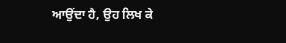ਆਉਂਦਾ ਹੈ, ਉਹ ਲਿਖ ਕੇ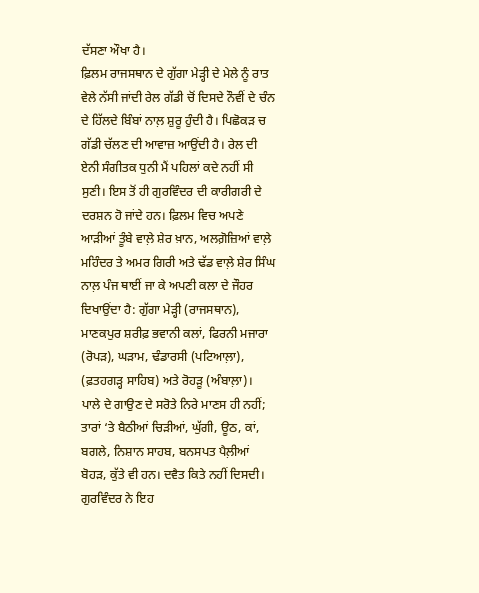ਦੱਸਣਾ ਔਖਾ ਹੈ।
ਫ਼ਿਲਮ ਰਾਜਸਥਾਨ ਦੇ ਗੁੱਗਾ ਮੇੜ੍ਹੀ ਦੇ ਮੇਲੇ ਨੂੰ ਰਾਤ ਵੇਲੇ ਨੱਸੀ ਜਾਂਦੀ ਰੇਲ ਗੱਡੀ ਚੋਂ ਦਿਸਦੇ ਨੌਵੀਂ ਦੇ ਚੰਨ ਦੇ ਹਿੱਲਦੇ ਬਿੰਬਾਂ ਨਾਲ਼ ਸ਼ੁਰੂ ਹੁੰਦੀ ਹੈ। ਪਿਛੋਕੜ ਚ ਗੱਡੀ ਚੱਲਣ ਦੀ ਆਵਾਜ਼ ਆਉਂਦੀ ਹੈ। ਰੇਲ ਦੀ ਏਨੀ ਸੰਗੀਤਕ ਧੁਨੀ ਮੈਂ ਪਹਿਲਾਂ ਕਦੇ ਨਹੀਂ ਸੀ ਸੁਣੀ। ਇਸ ਤੋਂ ਹੀ ਗੁਰਵਿੰਦਰ ਦੀ ਕਾਰੀਗਰੀ ਦੇ ਦਰਸ਼ਨ ਹੋ ਜਾਂਦੇ ਹਨ। ਫ਼ਿਲਮ ਵਿਚ ਅਪਣੇ ਆੜੀਆਂ ਤੂੰਬੇ ਵਾਲ਼ੇ ਸ਼ੇਰ ਖ਼ਾਨ, ਅਲਗ਼ੋਜ਼ਿਆਂ ਵਾਲ਼ੇ ਮਹਿੰਦਰ ਤੇ ਅਮਰ ਗਿਰੀ ਅਤੇ ਢੱਡ ਵਾਲ਼ੇ ਸ਼ੇਰ ਸਿੰਘ ਨਾਲ਼ ਪੰਜ ਥਾਈਂ ਜਾ ਕੇ ਅਪਣੀ ਕਲਾ ਦੇ ਜੌਹਰ ਦਿਖਾਉਂਦਾ ਹੈ: ਗੁੱਗਾ ਮੇੜ੍ਹੀ (ਰਾਜਸਥਾਨ), ਮਾਣਕਪੁਰ ਸ਼ਰੀਫ਼ ਭਵਾਨੀ ਕਲਾਂ, ਫਿਰਨੀ ਮਜਾਰਾ (ਰੋਪੜ), ਘੜਾਮ, ਢੰਡਾਰਸੀ (ਪਟਿਆਲ਼ਾ), (ਫ਼ਤਹਗੜ੍ਹ ਸਾਹਿਬ) ਅਤੇ ਰੋਹੜੂ (ਅੰਬਾਲ਼ਾ)।
ਪਾਲੇ ਦੇ ਗਾਉਣ ਦੇ ਸਰੋਤੇ ਨਿਰੇ ਮਾਣਸ ਹੀ ਨਹੀਂ; ਤਾਰਾਂ ‘ਤੇ ਬੈਠੀਆਂ ਚਿੜੀਆਂ, ਘੁੱਗੀ, ਊਠ, ਕਾਂ, ਬਗਲੇ, ਨਿਸ਼ਾਨ ਸਾਹਬ, ਬਨਸਪਤ ਪੈਲ਼ੀਆਂ ਬੋਹੜ, ਕੁੱਤੇ ਵੀ ਹਨ। ਦਵੈਤ ਕਿਤੇ ਨਹੀਂ ਦਿਸਦੀ। ਗੁਰਵਿੰਦਰ ਨੇ ਇਹ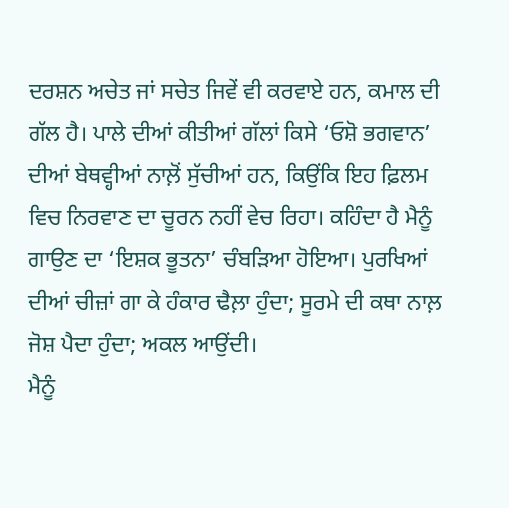ਦਰਸ਼ਨ ਅਚੇਤ ਜਾਂ ਸਚੇਤ ਜਿਵੇਂ ਵੀ ਕਰਵਾਏ ਹਨ, ਕਮਾਲ ਦੀ ਗੱਲ ਹੈ। ਪਾਲੇ ਦੀਆਂ ਕੀਤੀਆਂ ਗੱਲਾਂ ਕਿਸੇ ‘ਓਸ਼ੋ ਭਗਵਾਨ’ ਦੀਆਂ ਬੇਥਵ੍ਹੀਆਂ ਨਾਲ਼ੋਂ ਸੁੱਚੀਆਂ ਹਨ, ਕਿਉਂਕਿ ਇਹ ਫ਼ਿਲਮ ਵਿਚ ਨਿਰਵਾਣ ਦਾ ਚੂਰਨ ਨਹੀਂ ਵੇਚ ਰਿਹਾ। ਕਹਿੰਦਾ ਹੈ ਮੈਨੂੰ ਗਾਉਣ ਦਾ ‘ਇਸ਼ਕ ਭੂਤਨਾ’ ਚੰਬੜਿਆ ਹੋਇਆ। ਪੁਰਖਿਆਂ ਦੀਆਂ ਚੀਜ਼ਾਂ ਗਾ ਕੇ ਹੰਕਾਰ ਢੈਲ਼ਾ ਹੁੰਦਾ; ਸੂਰਮੇ ਦੀ ਕਥਾ ਨਾਲ਼ ਜੋਸ਼ ਪੈਦਾ ਹੁੰਦਾ; ਅਕਲ ਆਉਂਦੀ।
ਮੈਨੂੰ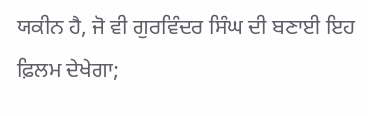ਯਕੀਨ ਹੈ, ਜੋ ਵੀ ਗੁਰਵਿੰਦਰ ਸਿੰਘ ਦੀ ਬਣਾਈ ਇਹ ਫ਼ਿਲਮ ਦੇਖੇਗਾ;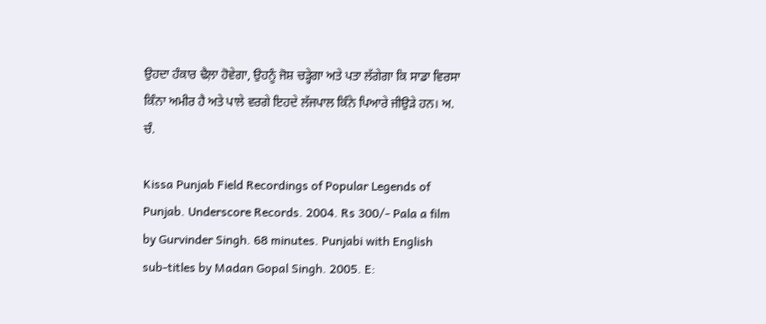ਉਹਦਾ ਹੰਕਾਰ ਢੈਲ਼ਾ ਹੋਵੇਗਾ, ਉਹਨੂੰ ਜੋਸ਼ ਚੜ੍ਹੇਗਾ ਅਤੇ ਪਤਾ ਲੱਗੇਗਾ ਕਿ ਸਾਡਾ ਵਿਰਸਾ ਕਿੰਨਾ ਅਮੀਰ ਹੈ ਅਤੇ ਪਾਲੇ ਵਰਗੇ ਇਹਦੇ ਲੱਜਪਾਲ ਕਿੰਨੇ ਪਿਆਰੇ ਜੀਉੜੇ ਹਨ। ਅ. ਚੰ.

Kissa Punjab Field Recordings of Popular Legends of Punjab. Underscore Records. 2004. Rs 300/- Pala a film by Gurvinder Singh. 68 minutes. Punjabi with English sub-titles by Madan Gopal Singh. 2005. E: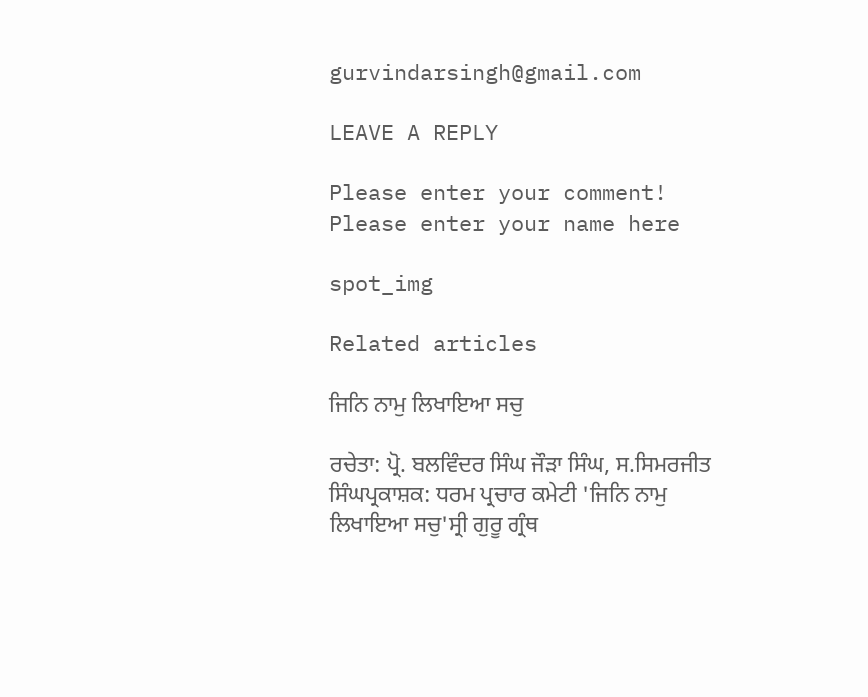gurvindarsingh@gmail.com

LEAVE A REPLY

Please enter your comment!
Please enter your name here

spot_img

Related articles

ਜਿਨਿ ਨਾਮੁ ਲਿਖਾਇਆ ਸਚੁ

ਰਚੇਤਾ: ਪ੍ਰੋ. ਬਲਵਿੰਦਰ ਸਿੰਘ ਜੌੜਾ ਸਿੰਘ, ਸ.ਸਿਮਰਜੀਤ ਸਿੰਘਪ੍ਰਕਾਸ਼ਕ: ਧਰਮ ਪ੍ਰਚਾਰ ਕਮੇਟੀ 'ਜਿਨਿ ਨਾਮੁ ਲਿਖਾਇਆ ਸਚੁ'ਸ੍ਰੀ ਗੁਰੂ ਗ੍ਰੰਥ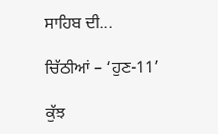ਸਾਹਿਬ ਦੀ...

ਚਿੱਠੀਆਂ – ‘ਹੁਣ-11’

ਕੁੱਝ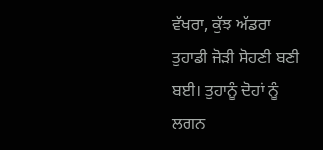ਵੱਖਰਾ, ਕੁੱਝ ਅੱਡਰਾ ਤੁਹਾਡੀ ਜੋੜੀ ਸੋਹਣੀ ਬਣੀ ਬਈ। ਤੁਹਾਨੂੰ ਦੋਹਾਂ ਨੂੰ ਲਗਨ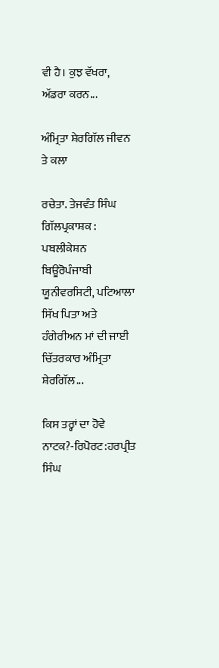ਵੀ ਹੈ। ਕੁਝ ਵੱਖਰਾ, ਅੱਡਰਾ ਕਰਨ...

ਅੰਮ੍ਰਿਤਾ ਸ਼ੇਰਗਿੱਲ ਜੀਵਨ ਤੇ ਕਲਾ

ਰਚੇਤਾ. ਤੇਜਵੰਤ ਸਿੰਘ ਗਿੱਲਪ੍ਰਕਾਸ਼ਕ : ਪਬਲੀਕੇਸ਼ਨ ਬਿਊਰੋਪੰਜਾਬੀ ਯੂਨੀਵਰਸਿਟੀ, ਪਟਿਆਲਾ ਸਿੱਖ ਪਿਤਾ ਅਤੇ ਹੰਗੇਰੀਅਨ ਮਾਂ ਦੀ ਜਾਈ ਚਿੱਤਰਕਾਰ ਅੰਮ੍ਰਿਤਾ ਸ਼ੇਰਗਿੱਲ...

ਕਿਸ ਤਰ੍ਹਾਂ ਦਾ ਹੋਵੇ ਨਾਟਕ?-ਰਿਪੋਰਟ:ਹਰਪ੍ਰੀਤ ਸਿੰਘ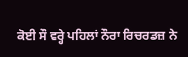ਕੋਈ ਸੌ ਵਰ੍ਹੇ ਪਹਿਲਾਂ ਨੌਰਾ ਰਿਚਰਡਜ਼ ਨੇ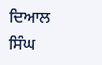ਦਿਆਲ ਸਿੰਘ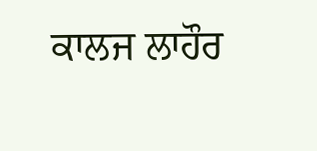ਕਾਲਜ ਲਾਹੌਰ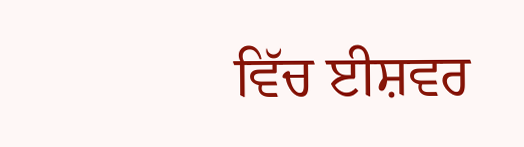ਵਿੱਚ ਈਸ਼ਵਰ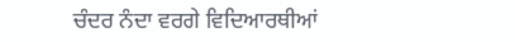ਚੰਦਰ ਨੰਦਾ ਵਰਗੇ ਵਿਦਿਆਰਥੀਆਂ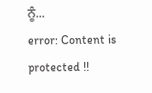ਨੂੰ...
error: Content is protected !!